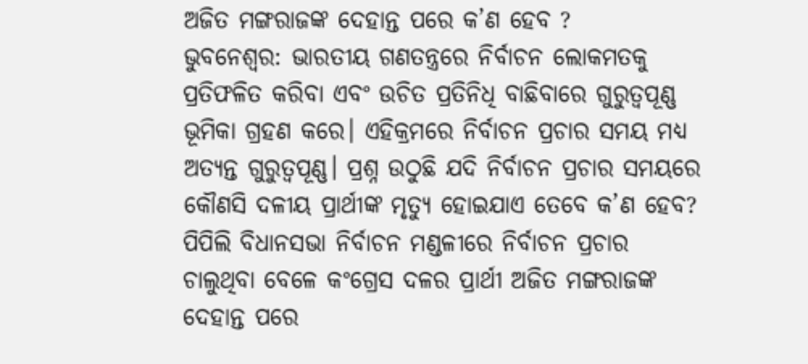ଅଜିତ ମଙ୍ଗରାଜଙ୍କ ଦେହାନ୍ତ ପରେ କ’ଣ ହେବ ?
ଭୁବନେଶ୍ବର: ଭାରତୀୟ ଗଣତନ୍ତ୍ରରେ ନିର୍ବାଚନ ଲୋକମତକୁ ପ୍ରତିଫଳିତ କରିବା ଏବଂ ଉଚିତ ପ୍ରତିନିଧି ବାଛିବାରେ ଗୁରୁତ୍ବପୂଣ୍ଣ ଭୂମିକା ଗ୍ରହଣ କରେ। ଏହିକ୍ରମରେ ନିର୍ବାଚନ ପ୍ରଚାର ସମୟ ମଧ୍ୟ ଅତ୍ୟନ୍ତ ଗୁରୁତ୍ବପୂଣ୍ଣ। ପ୍ରଶ୍ନ ଉଠୁଛି ଯଦି ନିର୍ବାଚନ ପ୍ରଚାର ସମୟରେ କୌଣସି ଦଳୀୟ ପ୍ରାର୍ଥୀଙ୍କ ମୃତ୍ୟୁ ହୋଇଯାଏ ତେବେ କ’ଣ ହେବ?
ପିପିଲି ବିଧାନସଭା ନିର୍ବାଚନ ମଣ୍ଡଳୀରେ ନିର୍ବାଚନ ପ୍ରଚାର ଚାଲୁଥିବା ବେଳେ କଂଗ୍ରେସ ଦଳର ପ୍ରାର୍ଥୀ ଅଜିତ ମଙ୍ଗରାଜଙ୍କ ଦେହାନ୍ତ ପରେ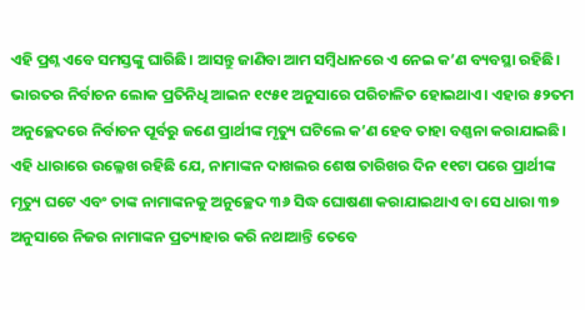ଏହି ପ୍ରଶ୍ନ ଏବେ ସମସ୍ତଙ୍କୁ ଘାରିଛି। ଆସନ୍ତୁ ଜାଣିବା ଆମ ସମ୍ବିଧାନରେ ଏ ନେଇ କ’ଣ ବ୍ୟବସ୍ଥା ରହିଛି।
ଭାରତର ନିର୍ବାଚନ ଲୋକ ପ୍ରତିନିଧି ଆଇନ ୧୯୫୧ ଅନୁସାରେ ପରିଚାଳିତ ହୋଇଥାଏ। ଏହାର ୫୨ତମ ଅନୁଚ୍ଛେଦରେ ନିର୍ବାଚନ ପୂର୍ବରୁ ଜଣେ ପ୍ରାର୍ଥୀଙ୍କ ମୃତ୍ୟୁ ଘଟିଲେ କ’ଣ ହେବ ତାହା ବଣ୍ଣନା କରାଯାଇଛି। ଏହି ଧାରାରେ ଉଲ୍ଳେଖ ରହିଛି ଯେ, ନାମାଙ୍କନ ଦାଖଲର ଶେଷ ତାରିଖର ଦିନ ୧୧ଟା ପରେ ପ୍ରାର୍ଥୀଙ୍କ ମୃତ୍ୟୁ ଘଟେ ଏବଂ ତାଙ୍କ ନାମାଙ୍କନକୁ ଅନୁଚ୍ଛେଦ ୩୬ ସିଦ୍ଧ ଘୋଷଣା କରାଯାଇଥାଏ ବା ସେ ଧାରା ୩୭ ଅନୁସାରେ ନିଜର ନାମାଙ୍କନ ପ୍ରତ୍ୟାହାର କରି ନଥାଆନ୍ତି ତେବେ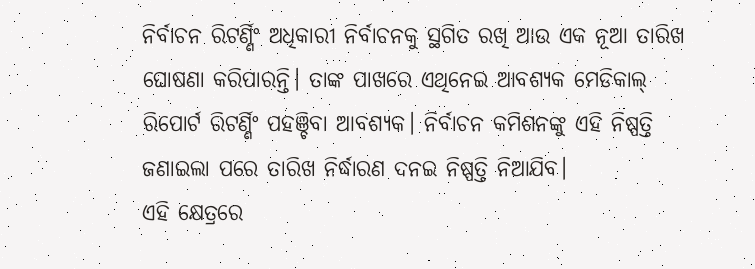ନିର୍ବାଚନ ରିଟର୍ଣ୍ଣିଂ ଅଧିକାରୀ ନିର୍ବାଚନକୁ ସ୍ଥଗିତ ରଖି ଆଉ ଏକ ନୂଆ ତାରିଖ ଘୋଷଣା କରିପାରନ୍ତି। ତାଙ୍କ ପାଖରେ ଏଥିନେଇ ଆବଶ୍ୟକ ମେଡିକାଲ୍ ରିପୋର୍ଟ ରିଟର୍ଣ୍ଣିଂ ପହଞ୍ଚିବା ଆବଶ୍ୟକ। ନିର୍ବାଚନ କମିଶନଙ୍କୁ ଏହି ନିଷ୍ପତ୍ତି ଜଣାଇଲା ପରେ ତାରିଖ ନିର୍ଦ୍ଧାରଣ ଦନଇ ନିଷ୍ପତ୍ତି ନିଆଯିବ।
ଏହି କ୍ଷେତ୍ରରେ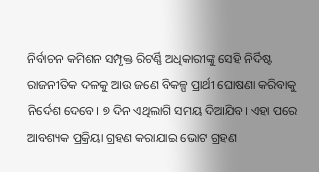ନିର୍ବାଚନ କମିଶନ ସମ୍ପୃକ୍ତ ରିଟର୍ଣ୍ଣି ଅଧିକାରୀଙ୍କୁ ସେହି ନିର୍ଦିଷ୍ଟ ରାଜନୀତିକ ଦଳକୁ ଆଉ ଜଣେ ବିକଳ୍ପ ପ୍ରାର୍ଥୀ ଘୋଷଣା କରିବାକୁ ନିର୍ଦେଶ ଦେବେ। ୭ ଦିନ ଏଥିଲାଗି ସମୟ ଦିଆଯିବ। ଏହା ପରେ ଆବଶ୍ୟକ ପ୍ରକ୍ରିୟା ଗ୍ରହଣ କରାଯାଇ ଭୋଟ ଗ୍ରହଣ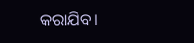କରାଯିବ।